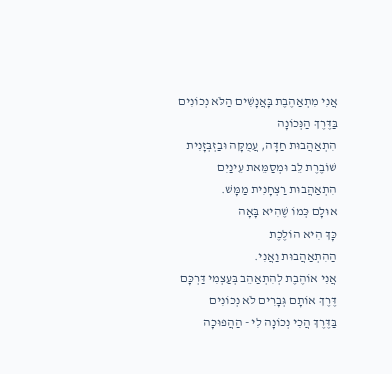אֲנִי מִתְאַהֶבֶת בָּאֲנָשִׁים הַלֹּא נְכוֹנִים
בַּדֶּרֶךְ הַנְּכוֹנָה
הִתְאַהֲבוּת חַדָּה, עֲמֻקָּה וּבַזְבְּזָנִית
שׁוֹבֶרֶת לֵב וּמְסַמֵּאת עֵינַיִם
הִתְאַהֲבוּת רַצְחָנִית מַמָּשׁ.
אוּלָם כְּמוֹ שֶׁהִיא בָּאָה
כָּךְ הִיא הוֹלֶכֶת
הַהִתְאַהֲבוּת וַאֲנִי.
אֲנִי אוֹהֶבֶת לְהִתְאַהֵב בְּעַצְמִי דַּרְכָּם
דֶּרֶךְ אוֹתָם גְּבָרִים לֹא נְכוֹנִים
בַּדֶּרֶךְ הֲכִי נְכוֹנָה לִי - הַהֲפוּכָה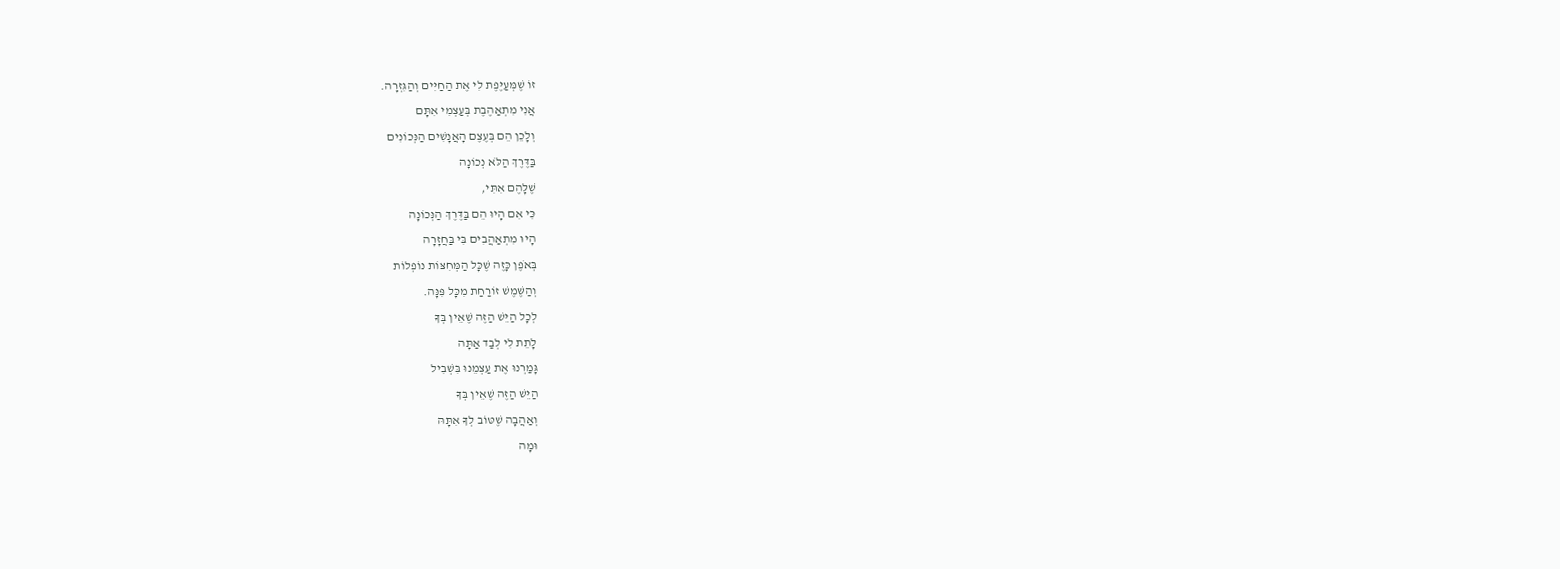זוֹ שֶׁמְּעַיֶּפֶת לִי אֶת הַחַיִּים וְהַגִּזְרָה.
אֲנִי מִתְאַהֶבֶת בְּעַצְמִי אִתָּם
וְלָכֵן הֵם בְּעֶצֶם הָאֲנָשִׁים הַנְּכוֹנִים
בַּדֶּרֶךְ הַלֹּא נְכוֹנָה
שֶׁלָּהֶם אִתִּי,
כִּי אִם הָיוּ הֵם בַּדֶּרֶךְ הַנְּכוֹנָה
הָיוּ מִתְאַהֲבִים בִּי בַּחֲזָרָה
בְּאֹפֶן כָּזֶה שֶׁכָּל הַמְּחִצּוֹת נוֹפְלוֹת
וְהַשֶּׁמֶשׁ זוֹרַחַת מִכָּל פִּנָּה.
לְכָל הַיֵּשׁ הַזֶּה שֶׁאֵין בְּךָ
לָתֵת לִי לְבַד אַתָּה
גָּמַרְנוּ אֶת עַצְמֵנוּ בִּשְׁבִיל
הַיֵּשׁ הַזֶּה שֶׁאֵין בְּךָ
וְאַהֲבָה שֶׁטּוֹב לְךָ אִתָּהּ
וּמָה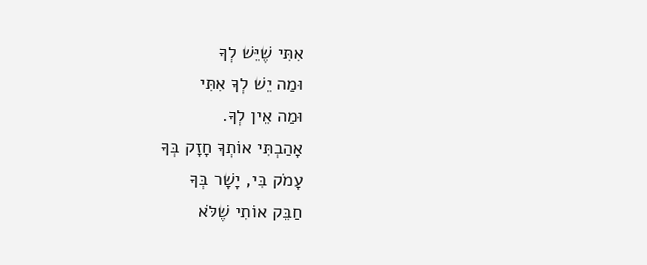אִתִּי שֶׁיֵּשׁ לְךָ
וּמַה יֵשׁ לְךָ אִתִּי
וּמַה אֵין לְךָ.
אָהַבְתִּי אוֹתְךָ חָזָק בְּךָ
עָמֹק בִּי, יָשָׁר בְּךָ
חַבֵּק אוֹתִי שֶׁלֹּא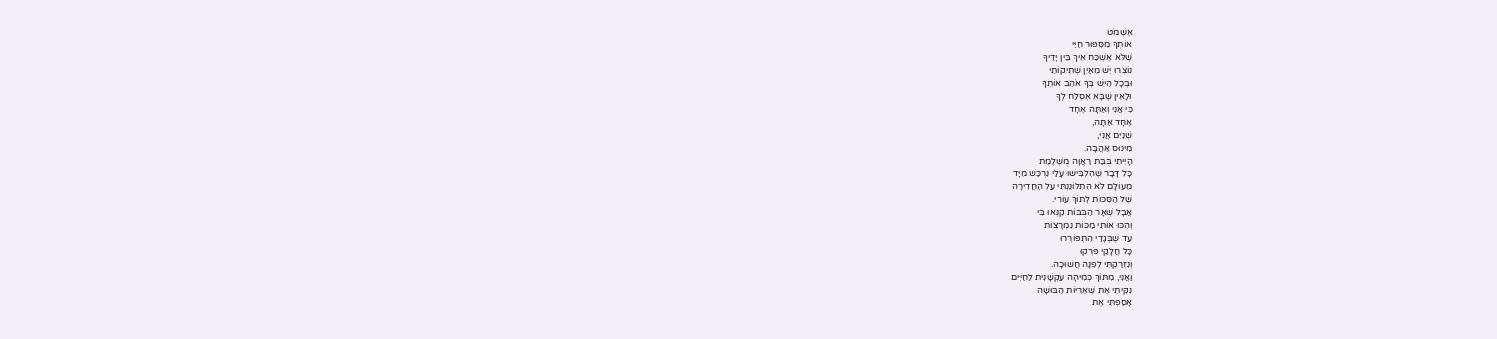אֶשְׁמֹט
אוֹתְךָ מִסִּפּוּר חַיַּי
שֶׁלֹּא אֶשְׁכַּח אֵיךְ בֵּין יָדֶיךָ
נוֹצְרוּ יֵשׁ מֵאַיִן שְׁתִיקוֹתַי
וּבְכָל הַיֵּשׁ בְּךָ אֹהַב אוֹתְךָ
וּלָאֵין שֶׁבָּא אֶסְלַח לְךָ
כִּי אֲנִי וְאַתָּה אֶחָד
אֶחָד אַתָּה,
שְׁנַיִם אֲנִי,
מִינוּס אַהֲבָה.
הָיִיתִי בֻּבַּת רַאֲוָה מֻשְׁלֶמֶת
כָּל דָּבָר שֶׁהִלְבִּישׁוּ עָלַי נִרְכַּשׁ מִיָּד
מֵעוֹלָם לֹא הִתְלוֹנַנְתִּי עַל הַחֲדִירָה
שֶׁל הַסִּכּוֹת לְתוֹךְ עוֹרִי.
אֲבָל שְׁאָר הַבֻּבּוֹת קִנְּאוּ בִּי
וְהִכּוּ אוֹתִי מַכּוֹת נִמְרָצוֹת
עַד שֶׁבְּגָדַי הִתְפּוֹרְרוּ
כָּל חֲלָקַי פֹּרְקוּ
וְנִזְרַקְתִּי לְפִנָּה חֲשׁוּכָה.
וַאֲנִי, מִתּוֹךְ כְּמִיהָה עַקְשָׁנִית לַחַיִּים
נִקִּיתִי אֶת שְׁאֵרִיּוֹת הַבּוּשָׁה
אָסַפְתִּי אֶת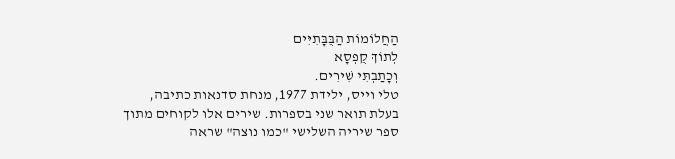הַחֲלוֹמוֹת הַבֻּבָּתִיִּים
לְתוֹךְ קֻפְסָא
וְכָתַבְתִּי שִׁירִים.
טלי וייס, ילידת 1977, מנחת סדנאות כתיבה, בעלת תואר שני בספרות. שירים אלו לקוחים מתוך ספר שיריה השלישי "כמו נוצה" שראה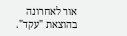אור לאחרונה בהוצאת "עקד".